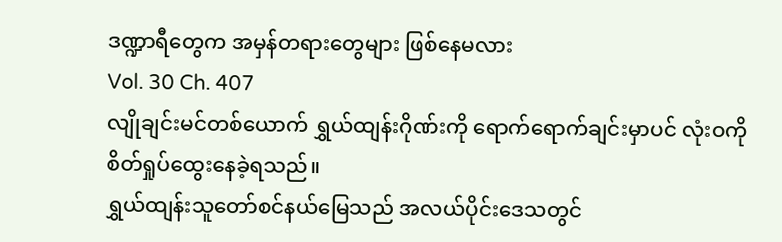ဒဏ္ဍာရီတွေက အမှန်တရားတွေများ ဖြစ်နေမလား
Vol. 30 Ch. 407
လျိုချင်းမင်တစ်ယောက် ရွှယ်ထျန်းဂိုဏ်းကို ရောက်ရောက်ချင်းမှာပင် လုံးဝကို စိတ်ရှုပ်ထွေးနေခဲ့ရသည်။
ရွှယ်ထျန်းသူတော်စင်နယ်မြေသည် အလယ်ပိုင်းဒေသတွင်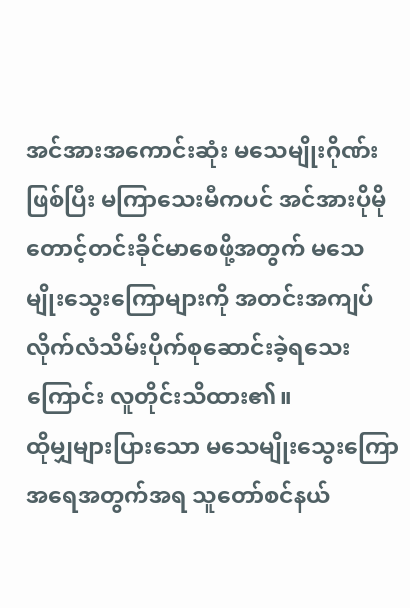အင်အားအကောင်းဆုံး မသေမျိုးဂိုဏ်းဖြစ်ပြီး မကြာသေးမီကပင် အင်အားပိုမိုတောင့်တင်းခိုင်မာစေဖို့အတွက် မသေမျိုးသွေးကြောများကို အတင်းအကျပ် လိုက်လံသိမ်းပိုက်စုဆောင်းခဲ့ရသေးကြောင်း လူတိုင်းသိထား၏။
ထိုမျှများပြားသော မသေမျိုးသွေးကြော အရေအတွက်အရ သူတော်စင်နယ်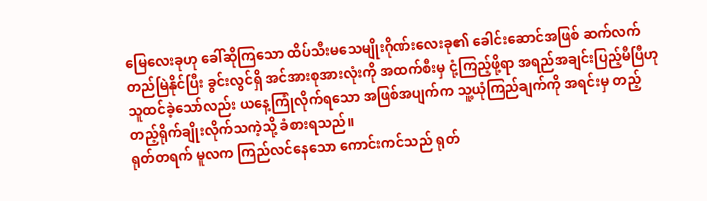မြေလေးခုဟု ခေါ်ဆိုကြသော ထိပ်သီးမသေမျိုးဂိုဏ်းလေးခု၏ ခေါင်းဆောင်အဖြစ် ဆက်လက်တည်မြဲနိုင်ပြီး ခွင်းလွင်ရှိ အင်အားစုအားလုံးကို အထက်စီးမှ ငုံ့ကြည့်ဖို့ရာ အရည်အချင်းပြည့်မီပြီဟု သူထင်ခဲ့သော်လည်း ယနေ့ကြုံလိုက်ရသော အဖြစ်အပျက်က သူ့ယုံကြည်ချက်ကို အရင်းမှ တည့်တည့်ရိုက်ချိုးလိုက်သကဲ့သို့ ခံစားရသည်။
ရုတ်တရက် မူလက ကြည်လင်နေသော ကောင်းကင်သည် ရုတ်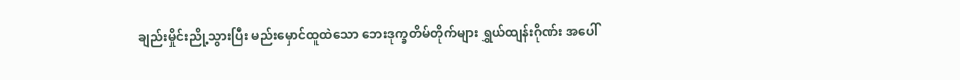ချည်းမှိုင်းညို့သွားပြီး မည်းမှောင်ထူထဲသော ဘေးဒုက္ခတိမ်တိုက်များ ရွှယ်ထျန်းဂိုဏ်း အပေါ်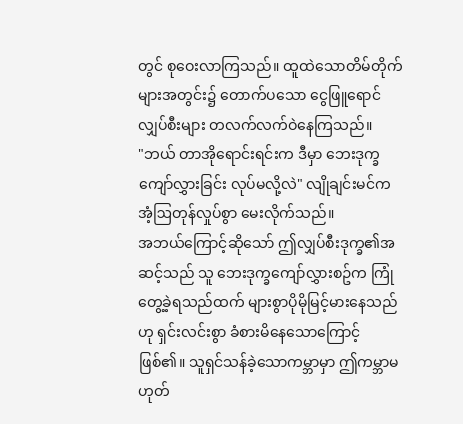တွင် စုဝေးလာကြသည်။ ထူထဲသောတိမ်တိုက်များအတွင်း၌ တောက်ပသော ငွေဖြူရောင် လျှပ်စီးများ တလက်လက်ဝဲနေကြသည်။
"ဘယ် တာအိုရောင်းရင်းက ဒီမှာ ဘေးဒုက္ခကျော်လွှားခြင်း လုပ်မလို့လဲ" လျိုချင်းမင်က အံ့ဩတုန်လှုပ်စွာ မေးလိုက်သည်။
အဘယ်ကြောင့်ဆိုသော် ဤလျှပ်စီးဒုက္ခ၏အဆင့်သည် သူ ဘေးဒုက္ခကျော်လွှားစဥ်က ကြုံတွေ့ခဲ့ရသည်ထက် များစွာပိုမိုမြင့်မားနေသည်ဟု ရှင်းလင်းစွာ ခံစားမိနေသောကြောင့် ဖြစ်၏။ သူရှင်သန်ခဲ့သောကမ္ဘာမှာ ဤကမ္ဘာမဟုတ်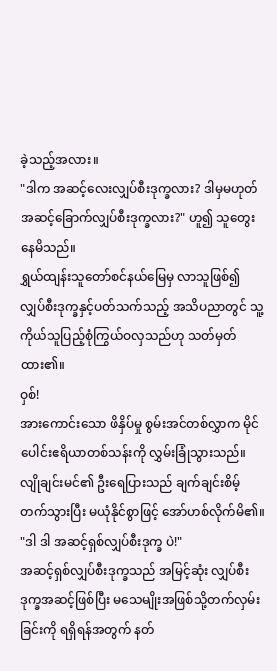ခဲ့သည့်အလား။
"ဒါက အဆင့်လေးလျှပ်စီးဒုက္ခလား? ဒါမှမဟုတ် အဆင့်ခြောက်လျှပ်စီးဒုက္ခလား?" ဟူ၍ သူတွေးနေမိသည်။
ရွှယ်ထျန်းသူတော်စင်နယ်မြေမှ လာသူဖြစ်၍ လျှပ်စီးဒုက္ခနှင့်ပတ်သက်သည့် အသိပညာတွင် သူ့ကိုယ်သူပြည့်စုံကြွယ်ဝလှသည်ဟု သတ်မှတ်ထား၏။
ဝှစ်!
အားကောင်းသော ဖိနှိပ်မှု စွမ်းအင်တစ်လွှာက မိုင်ပေါင်းဧရိယာတစ်သန်းကို လွှမ်းခြုံသွားသည်။
လျိုချင်းမင်၏ ဦးရေပြားသည် ချက်ချင်းစိမ့်တက်သွားပြီး မယုံနိုင်စွာဖြင့် အော်ဟစ်လိုက်မိ၏။ "ဒါ ဒါ အဆင့်ရှစ်လျှပ်စီးဒုက္ခ ပဲ!"
အဆင့်ရှစ်လျှပ်စီးဒုက္ခသည် အမြင့်ဆုံး လျှပ်စီးဒုက္ခအဆင့်ဖြစ်ပြီး မသေမျိုးအဖြစ်သို့တက်လှမ်းခြင်းကို ရရှိရန်အတွက် နတ်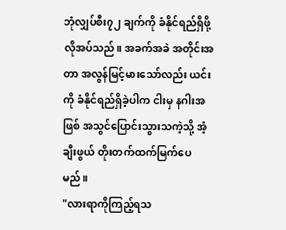ဘုံလျှပ်စီး၇၂ ချက်ကို ခံနိုင်ရည်ရှိဖို့ လိုအပ်သည်။ အခက်အခဲ အတိုင်းအတာ အလွန်မြင့်မားသော်လည်း ယင်းကို ခံနိုင်ရည်ရှိခဲ့ပါက ငါးမှ နဂါးအဖြစ် အသွင်ပြောင်းသွားသကဲ့သို့ အံ့ချီးဖွယ် တိုးတက်ထက်မြက်ပေမည်။
"လားရာကိုကြည့်ရသ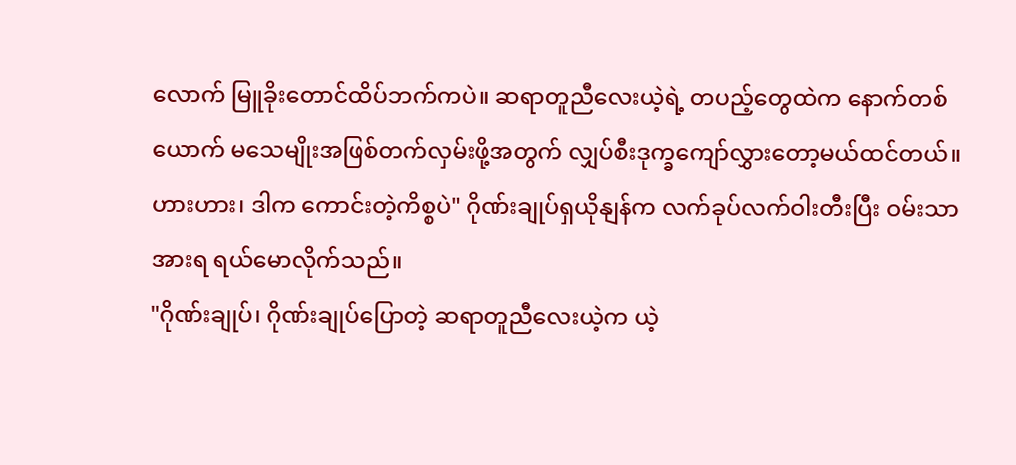လောက် မြူခိုးတောင်ထိပ်ဘက်ကပဲ။ ဆရာတူညီလေးယဲ့ရဲ့ တပည့်တွေထဲက နောက်တစ်ယောက် မသေမျိုးအဖြစ်တက်လှမ်းဖို့အတွက် လျှပ်စီးဒုက္ခကျော်လွှားတော့မယ်ထင်တယ်။ ဟားဟား၊ ဒါက ကောင်းတဲ့ကိစ္စပဲ" ဂိုဏ်းချုပ်ရှယိုနျန်က လက်ခုပ်လက်ဝါးတီးပြီး ဝမ်းသာအားရ ရယ်မောလိုက်သည်။
"ဂိုဏ်းချုပ်၊ ဂိုဏ်းချုပ်ပြောတဲ့ ဆရာတူညီလေးယဲ့က ယဲ့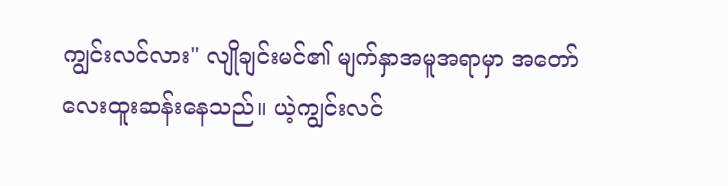ကျွင်းလင်လား" လျိုချင်းမင်၏ မျက်နှာအမူအရာမှာ အတော်လေးထူးဆန်းနေသည်။ ယဲ့ကျွင်းလင်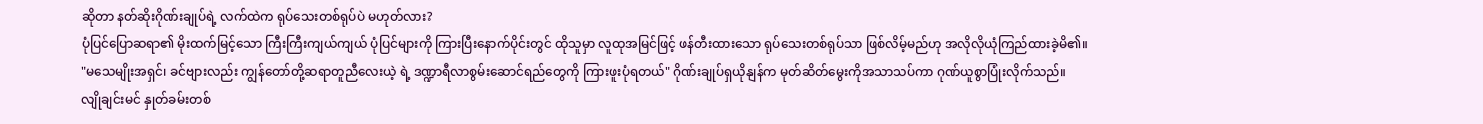ဆိုတာ နတ်ဆိုးဂိုဏ်းချုပ်ရဲ့ လက်ထဲက ရုပ်သေးတစ်ရုပ်ပဲ မဟုတ်လား?
ပုံပြင်ပြောဆရာ၏ မိုးထက်မြင့်သော ကြီးကြီးကျယ်ကျယ် ပုံပြင်များကို ကြားပြီးနောက်ပိုင်းတွင် ထိုသူမှာ လူထုအမြင်ဖြင့် ဖန်တီးထားသော ရုပ်သေးတစ်ရုပ်သာ ဖြစ်လိမ့်မည်ဟု အလိုလိုယုံကြည်ထားခဲ့မိ၏။
"မသေမျိုးအရှင်၊ ခင်ဗျားလည်း ကျွန်တော်တို့ဆရာတူညီလေးယဲ့ ရဲ့ ဒဏ္ဍာရီလာစွမ်းဆောင်ရည်တွေကို ကြားဖူးပုံရတယ်" ဂိုဏ်းချုပ်ရှယိုနျန်က မုတ်ဆိတ်မွေးကိုအသာသပ်ကာ ဂုဏ်ယူစွာပြုံးလိုက်သည်။
လျိုချင်းမင် နှုတ်ခမ်းတစ်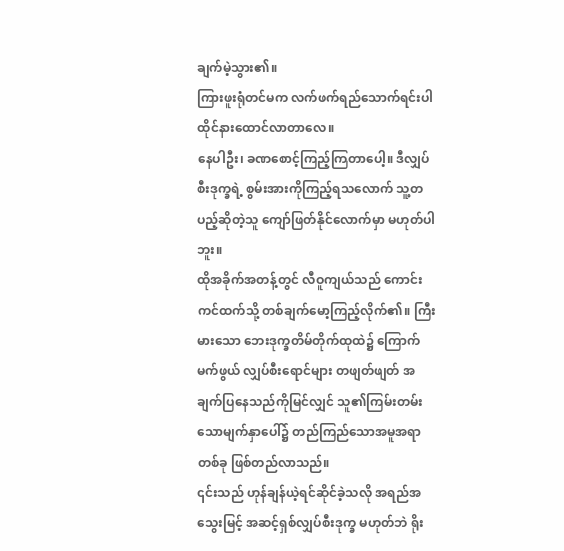ချက်မဲ့သွား၏။
ကြားဖူးရုံတင်မက လက်ဖက်ရည်သောက်ရင်းပါ ထိုင်နားထောင်လာတာလေ။
နေပါဦး၊ ခဏစောင့်ကြည့်ကြတာပေါ့။ ဒီလျှပ်စီးဒုက္ခရဲ့ စွမ်းအားကိုကြည့်ရသလောက် သူ့တပည့်ဆိုတဲ့သူ ကျော်ဖြတ်နိုင်လောက်မှာ မဟုတ်ပါဘူး။
ထိုအခိုက်အတန့်တွင် လီဝူကျယ်သည် ကောင်းကင်ထက်သို့ တစ်ချက်မော့ကြည့်လိုက်၏။ ကြီးမားသော ဘေးဒုက္ခတိမ်တိုက်ထုထဲ၌ ကြောက်မက်ဖွယ် လျှပ်စီးရောင်များ တဖျတ်ဖျတ် အချက်ပြနေသည်ကိုမြင်လျှင် သူ၏ကြမ်းတမ်းသောမျက်နှာပေါ်၌ တည်ကြည်သောအမူအရာတစ်ခု ဖြစ်တည်လာသည်။
၎င်းသည် ဟုန်ချန်ယဲ့ရင်ဆိုင်ခဲ့သလို အရည်အသွေးမြင့် အဆင့်ရှစ်လျှပ်စီးဒုက္ခ မဟုတ်ဘဲ ရိုး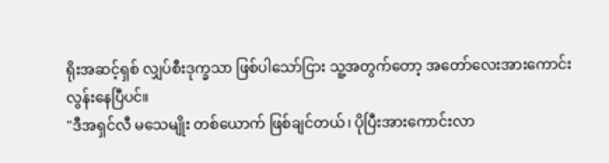ရိုးအဆင့်ရှစ် လျှပ်စီးဒုက္ခသာ ဖြစ်ပါသော်ငြား သူ့အတွက်တော့ အတော်လေးအားကောင်းလွန်းနေပြီပင်။
"ဒီအရှင်လီ မသေမျိုး တစ်ယောက် ဖြစ်ချင်တယ်၊ ပိုပြီးအားကောင်းလာ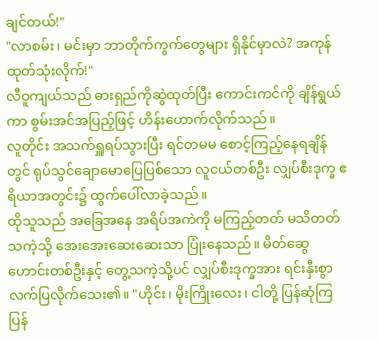ချင်တယ်!"
"လာစမ်း၊ မင်းမှာ ဘာတိုက်ကွက်တွေများ ရှိနိုင်မှာလဲ? အကုန်ထုတ်သုံးလိုက်!"
လီဝူကျယ်သည် ဓားရှည်ကိုဆွဲထုတ်ပြီး ကောင်းကင်ကို ချိန်ရွယ်ကာ စွမ်းအင်အပြည့်ဖြင့် ဟိန်းဟောက်လိုက်သည်။
လူတိုင်း အသက်ရှူရပ်သွားပြီး ရင်တမမ စောင့်ကြည့်နေရချိန်တွင် ရုပ်သွင်ချောမောပြေပြစ်သော လူငယ်တစ်ဦး လျှပ်စီးဒုက္ခ ဧရိယာအတွင်း၌ ထွက်ပေါ်လာခဲ့သည်။
ထိုသူသည် အခြေအနေ အရိပ်အကဲကို မကြည့်တတ် မသိတတ်သကဲ့သို့ အေးအေးဆေးဆေးသာ ပြုံးနေသည်။ မိတ်ဆွေဟောင်းတစ်ဦးနှင့် တွေ့သကဲ့သို့ပင် လျှပ်စီးဒုက္ခအား ရင်းနှီးစွာ လက်ပြလိုက်သေး၏။ "ဟိုင်း၊ မိုးကြိုးလေး၊ ငါတို့ ပြန်ဆုံကြပြန်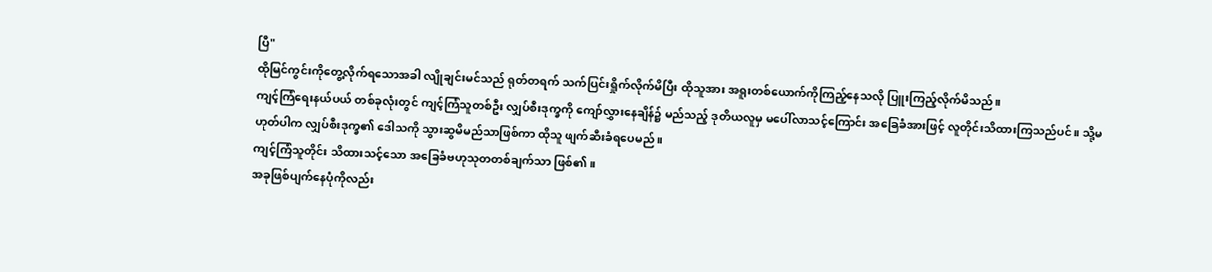ပြီ"
ထိုမြင်ကွင်းကိုတွေ့လိုက်ရသောအခါ လျိုချင်းမင်သည် ရုတ်တရက် သက်ပြင်းရှိုက်လိုက်မိပြီး ထိုသူအား အရူးတစ်ယောက်ကိုကြည့်နေသလို ပြူးကြည့်လိုက်မိသည်။
ကျင့်ကြံရေးနယ်ပယ် တစ်ခုလုံးတွင် ကျင့်ကြံသူတစ်ဦး လျှပ်စီးဒုက္ခကို ကျော်လွှားနေချိန်၌ မည်သည့် ဒုတိယလူမှ မပေါ်လာသင့်ကြောင်း အခြေခံအားဖြင့် လူတိုင်းသိထားကြသည်ပင်။ သို့မဟုတ်ပါက လျှပ်စီးဒုက္ခ၏ ဒေါသကို သွားဆွမိမည်သာဖြစ်ကာ ထိုသူ ဖျက်ဆီးခံရပေမည်။
ကျင့်ကြံသူတိုင်း သိထားသင့်သော အခြေခံဗဟုသုတတစ်ချက်သာ ဖြစ်၏။
အခုဖြစ်ပျက်နေပုံကိုလည်း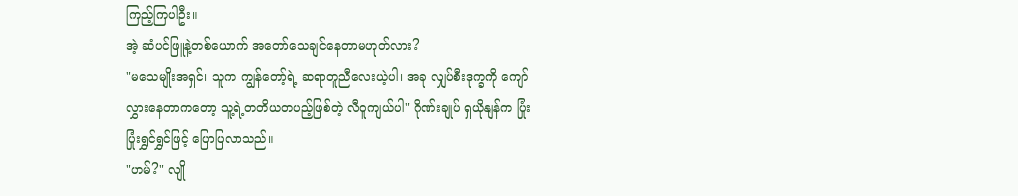ကြည့်ကြပါဦး။
အဲ့ ဆံပင်ဖြူနဲ့တစ်ယောက် အတော်သေချင်နေတာမဟုတ်လား?
"မသေမျိုးအရှင်၊ သူက ကျွန်တော့်ရဲ့ ဆရာတူညီလေးယဲ့ပါ၊ အခု လျှပ်စီးဒုက္ခကို ကျော်လွှားနေတာကတော့ သူ့ရဲ့တတိယတပည့်ဖြစ်တဲ့ လီဝူကျယ်ပါ" ဂိုဏ်းချုပ် ရှယိုနျန်က ပြုံးပြုံးရွှင်ရွှင်ဖြင့် ပြောပြလာသည်။
"ဟမ်?" လျို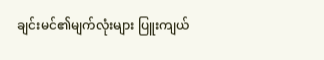ချင်းမင်၏မျက်လုံးများ ပြူးကျယ်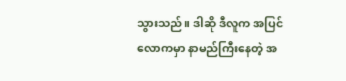သွားသည်။ ဒါဆို ဒီလူက အပြင်လောကမှာ နာမည်ကြီးနေတဲ့ အ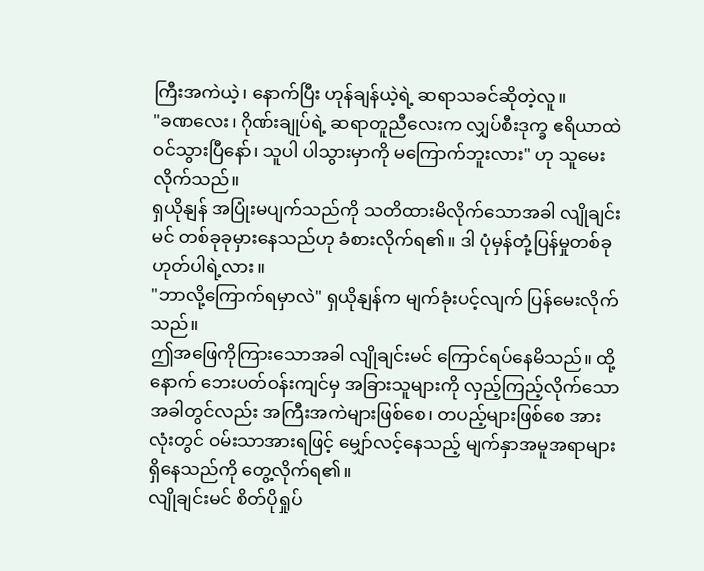ကြီးအကဲယဲ့၊ နောက်ပြီး ဟုန်ချန်ယဲ့ရဲ့ ဆရာသခင်ဆိုတဲ့လူ။
"ခဏလေး၊ ဂိုဏ်းချုပ်ရဲ့ ဆရာတူညီလေးက လျှပ်စီးဒုက္ခ ဧရိယာထဲ ဝင်သွားပြီနော်၊ သူပါ ပါသွားမှာကို မကြောက်ဘူးလား" ဟု သူမေးလိုက်သည်။
ရှယိုနျန် အပြုံးမပျက်သည်ကို သတိထားမိလိုက်သောအခါ လျိုချင်းမင် တစ်ခုခုမှားနေသည်ဟု ခံစားလိုက်ရ၏။ ဒါ ပုံမှန်တုံ့ပြန်မှုတစ်ခု ဟုတ်ပါရဲ့လား။
"ဘာလို့ကြောက်ရမှာလဲ" ရှယိုနျန်က မျက်ခုံးပင့်လျက် ပြန်မေးလိုက်သည်။
ဤအဖြေကိုကြားသောအခါ လျိုချင်းမင် ကြောင်ရပ်နေမိသည်။ ထို့နောက် ဘေးပတ်ဝန်းကျင်မှ အခြားသူများကို လှည့်ကြည့်လိုက်သောအခါတွင်လည်း အကြီးအကဲများဖြစ်စေ၊ တပည့်များဖြစ်စေ အားလုံးတွင် ဝမ်းသာအားရဖြင့် မျှော်လင့်နေသည့် မျက်နှာအမူအရာများ ရှိနေသည်ကို တွေ့လိုက်ရ၏။
လျိုချင်းမင် စိတ်ပိုရှုပ်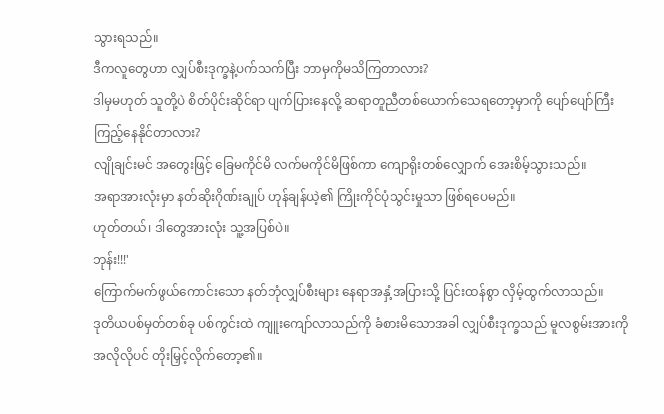သွားရသည်။
ဒီကလူတွေဟာ လျှပ်စီးဒုက္ခနဲ့ပက်သက်ပြီး ဘာမှကိုမသိကြတာလား?
ဒါမှမဟုတ် သူတို့ပဲ စိတ်ပိုင်းဆိုင်ရာ ပျက်ပြားနေလို့ ဆရာတူညီတစ်ယောက်သေရတော့မှာကို ပျော်ပျော်ကြီးကြည့်နေနိုင်တာလား?
လျိုချင်းမင် အတွေးဖြင့် ခြေမကိုင်မိ လက်မကိုင်မိဖြစ်ကာ ကျောရိုးတစ်လျှောက် အေးစိမ့်သွားသည်။
အရာအားလုံးမှာ နတ်ဆိုးဂိုဏ်းချုပ် ဟုန်ချန်ယဲ့၏ ကြိုးကိုင်ပုံသွင်းမှုသာ ဖြစ်ရပေမည်။
ဟုတ်တယ်၊ ဒါတွေအားလုံး သူ့အပြစ်ပဲ။
ဘုန်း!!!'
ကြောက်မက်ဖွယ်ကောင်းသော နတ်ဘုံလျှပ်စီးများ နေရာအနှံ့အပြားသို့ ပြင်းထန်စွာ လှိမ့်ထွက်လာသည်။
ဒုတိယပစ်မှတ်တစ်ခု ပစ်ကွင်းထဲ ကျူးကျော်လာသည်ကို ခံစားမိသောအခါ လျှပ်စီးဒုက္ခသည် မူလစွမ်းအားကို အလိုလိုပင် တိုးမြှင့်လိုက်တော့၏။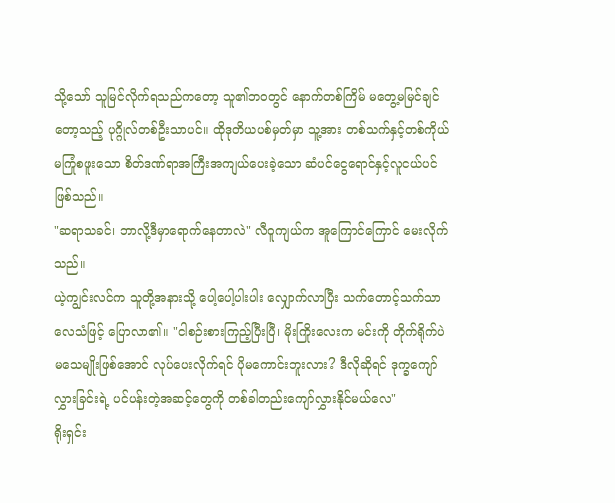သို့သော် သူမြင်လိုက်ရသည်ကတော့ သူ၏ဘဝတွင် နောက်တစ်ကြိမ် မတွေ့မမြင်ချင်တော့သည့် ပုဂ္ဂိုလ်တစ်ဦးသာပင်။ ထိုဒုတိယပစ်မှတ်မှာ သူ့အား တစ်သက်နှင့်တစ်ကိုယ် မကြုံစဖူးသော စိတ်ဒဏ်ရာအကြီးအကျယ်ပေးခဲ့သော ဆံပင်ငွေရောင်နှင့်လူငယ်ပင် ဖြစ်သည်။
"ဆရာသခင်၊ ဘာလို့ဒီမှာရောက်နေတာလဲ" လီဝူကျယ်က အူကြောင်ကြောင် မေးလိုက်သည်။
ယဲ့ကျွင်းလင်က သူတို့အနားသို့ ပေါ့ပေါ့ပါးပါး လျှောက်လာပြီး သက်တောင့်သက်သာ လေသံဖြင့် ပြောလာ၏။ "ငါစဉ်းစားကြည့်ပြီးပြီ၊ မိုးကြိုးလေးက မင်းကို တိုက်ရိုက်ပဲ မသေမျိုးဖြစ်အောင် လုပ်ပေးလိုက်ရင် ပိုမကောင်းဘူးလား? ဒီလိုဆိုရင် ဒုက္ခကျော်လွှားခြင်းရဲ့ ပင်ပန်းတဲ့အဆင့်တွေကို တစ်ခါတည်းကျော်လွှားနိုင်မယ်လေ"
ရိုးရှင်း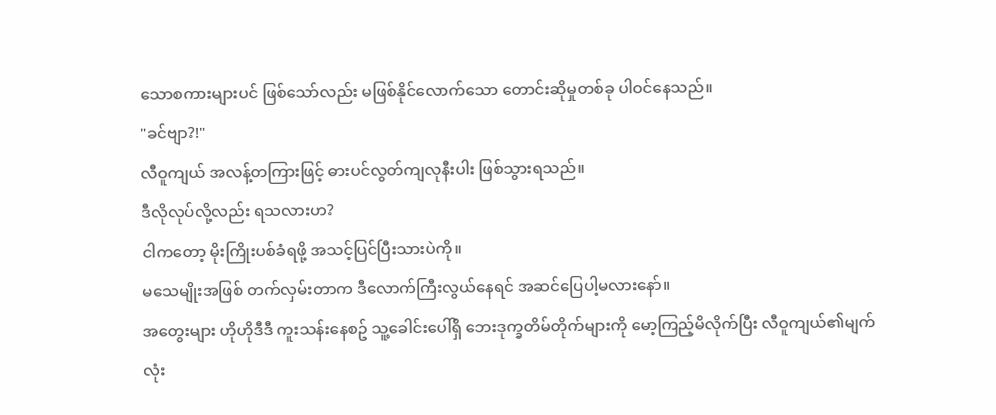သောစကားများပင် ဖြစ်သော်လည်း မဖြစ်နိုင်လောက်သော တောင်းဆိုမှုတစ်ခု ပါဝင်နေသည်။
"ခင်ဗျာ?!"
လီဝူကျယ် အလန့်တကြားဖြင့် ဓားပင်လွတ်ကျလုနီးပါး ဖြစ်သွားရသည်။
ဒီလိုလုပ်လို့လည်း ရသလားဟ?
ငါကတော့ မိုးကြိုးပစ်ခံရဖို့ အသင့်ပြင်ပြီးသားပဲကို။
မသေမျိုးအဖြစ် တက်လှမ်းတာက ဒီလောက်ကြီးလွယ်နေရင် အဆင်ပြေပါ့မလားနော်။
အတွေးများ ဟိုဟိုဒီဒီ ကူးသန်းနေစဥ် သူ့ခေါင်းပေါ်ရှိ ဘေးဒုက္ခတိမ်တိုက်များကို မော့ကြည့်မိလိုက်ပြီး လီဝူကျယ်၏မျက်လုံး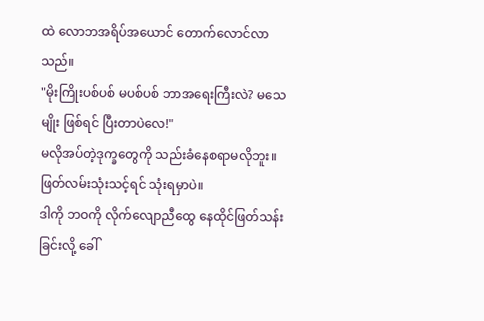ထဲ လောဘအရိပ်အယောင် တောက်လောင်လာသည်။
"မိုးကြိုးပစ်ပစ် မပစ်ပစ် ဘာအရေးကြီးလဲ? မသေမျိုး ဖြစ်ရင် ပြီးတာပဲလေ!"
မလိုအပ်တဲ့ဒုက္ခတွေကို သည်းခံနေစရာမလိုဘူး။
ဖြတ်လမ်းသုံးသင့်ရင် သုံးရမှာပဲ။
ဒါကို ဘဝကို လိုက်လျောညီထွေ နေထိုင်ဖြတ်သန်းခြင်းလို့ ခေါ်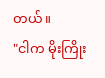တယ်။
"ငါက မိုးကြိုး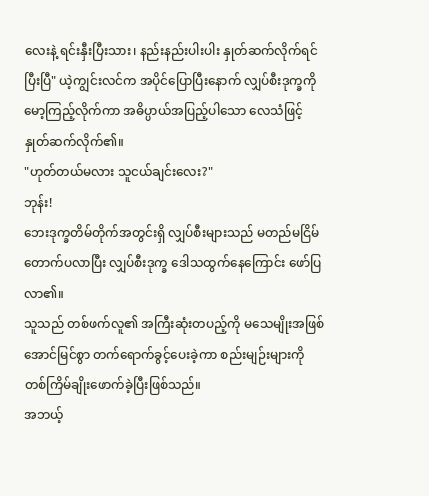လေးနဲ့ ရင်းနှီးပြီးသား၊ နည်းနည်းပါးပါး နှုတ်ဆက်လိုက်ရင်ပြီးပြီ" ယဲ့ကျွင်းလင်က အပိုင်ပြောပြီးနောက် လျှပ်စီးဒုက္ခကို မော့ကြည့်လိုက်ကာ အဓိပ္ပာယ်အပြည့်ပါသော လေသံဖြင့် နှုတ်ဆက်လိုက်၏။
"ဟုတ်တယ်မလား သူငယ်ချင်းလေး?"
ဘုန်း!
ဘေးဒုက္ခတိမ်တိုက်အတွင်းရှိ လျှပ်စီးများသည် မတည်မငြိမ် တောက်ပလာပြီး လျှပ်စီးဒုက္ခ ဒေါသထွက်နေကြောင်း ဖော်ပြလာ၏။
သူသည် တစ်ဖက်လူ၏ အကြီးဆုံးတပည့်ကို မသေမျိုးအဖြစ် အောင်မြင်စွာ တက်ရောက်ခွင့်ပေးခဲ့ကာ စည်းမျဉ်းများကို တစ်ကြိမ်ချိုးဖောက်ခဲ့ပြီးဖြစ်သည်။
အဘယ့်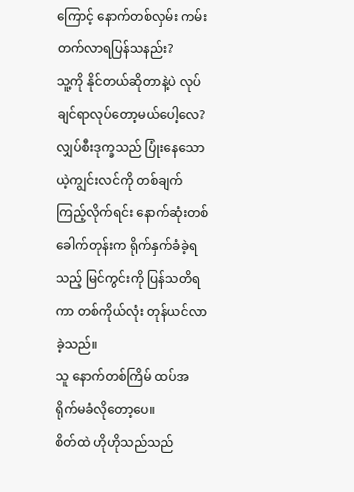ကြောင့် နောက်တစ်လှမ်း ကမ်းတက်လာရပြန်သနည်း?
သူ့ကို နိုင်တယ်ဆိုတာနဲ့ပဲ လုပ်ချင်ရာလုပ်တော့မယ်ပေါ့လေ?
လျှပ်စီးဒုက္ခသည် ပြုံးနေသော ယဲ့ကျွင်းလင်ကို တစ်ချက်ကြည့်လိုက်ရင်း နောက်ဆုံးတစ်ခေါက်တုန်းက ရိုက်နှက်ခံခဲ့ရသည့် မြင်ကွင်းကို ပြန်သတိရကာ တစ်ကိုယ်လုံး တုန်ယင်လာခဲ့သည်။
သူ နောက်တစ်ကြိမ် ထပ်အရိုက်မခံလိုတော့ပေ။
စိတ်ထဲ ဟိုဟိုသည်သည်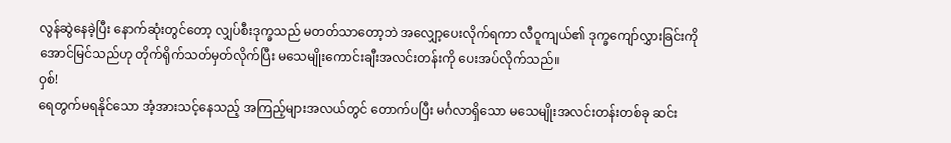လွန်ဆွဲနေခဲ့ပြီး နောက်ဆုံးတွင်တော့ လျှပ်စီးဒုက္ခသည် မတတ်သာတော့ဘဲ အလျှော့ပေးလိုက်ရကာ လီဝူကျယ်၏ ဒုက္ခကျော်လွှားခြင်းကို အောင်မြင်သည်ဟု တိုက်ရိုက်သတ်မှတ်လိုက်ပြီး မသေမျိုးကောင်းချီးအလင်းတန်းကို ပေးအပ်လိုက်သည်။
ဝှစ်!
ရေတွက်မရနိုင်သော အံ့အားသင့်နေသည့် အကြည့်များအလယ်တွင် တောက်ပပြီး မင်္ဂလာရှိသော မသေမျိုးအလင်းတန်းတစ်ခု ဆင်း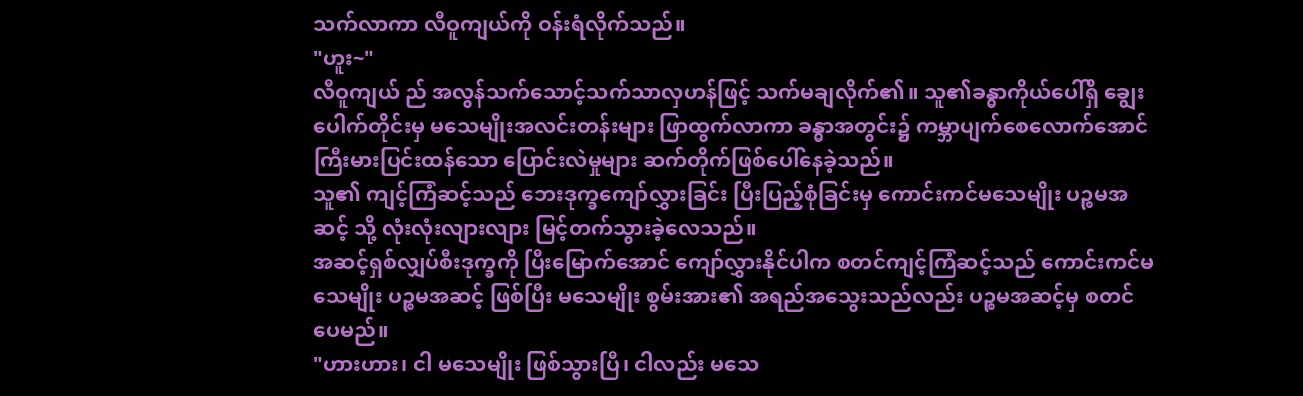သက်လာကာ လီဝူကျယ်ကို ဝန်းရံလိုက်သည်။
"ဟူး~"
လီဝူကျယ် ည် အလွန်သက်သောင့်သက်သာလှဟန်ဖြင့် သက်မချလိုက်၏။ သူ၏ခန္ဓာကိုယ်ပေါ်ရှိ ချွေးပေါက်တိုင်းမှ မသေမျိုးအလင်းတန်းများ ဖြာထွက်လာကာ ခန္ဓာအတွင်း၌ ကမ္ဘာပျက်စေလောက်အောင် ကြီးမားပြင်းထန်သော ပြောင်းလဲမှုများ ဆက်တိုက်ဖြစ်ပေါ်နေခဲ့သည်။
သူ၏ ကျင့်ကြံဆင့်သည် ဘေးဒုက္ခကျော်လွှားခြင်း ပြီးပြည့်စုံခြင်းမှ ကောင်းကင်မသေမျိုး ပဉ္စမအဆင့် သို့ လုံးလုံးလျားလျား မြင့်တက်သွားခဲ့လေသည်။
အဆင့်ရှစ်လျှပ်စီးဒုက္ခကို ပြီးမြောက်အောင် ကျော်လွှားနိုင်ပါက စတင်ကျင့်ကြံဆင့်သည် ကောင်းကင်မသေမျိုး ပဉ္စမအဆင့် ဖြစ်ပြီး မသေမျိုး စွမ်းအား၏ အရည်အသွေးသည်လည်း ပဉ္စမအဆင့်မှ စတင်ပေမည်။
"ဟားဟား၊ ငါ မသေမျိုး ဖြစ်သွားပြီ၊ ငါလည်း မသေ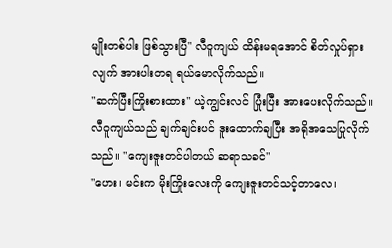မျိုးတစ်ပါး ဖြစ်သွားပြီ" လီဝူကျယ် ထိန်းမရအောင် စိတ်လှုပ်ရှားလျက် အားပါးတရ ရယ်မောလိုက်သည်။
"ဆက်ပြီးကြိုးစားထား" ယဲ့ကျွင်းလင် ပြုံးပြီး အားပေးလိုက်သည်။
လီဝူကျယ်သည် ချက်ချင်းပင် ဒူးထောက်ချပြီး အရိုအသေပြုလိုက်သည်။ "ကျေးဇူးတင်ပါတယ် ဆရာသခင်"
"ဟေး၊ မင်းက မိုးကြိုးလေးကို ကျေးဇူးတင်သင့်တာလေ၊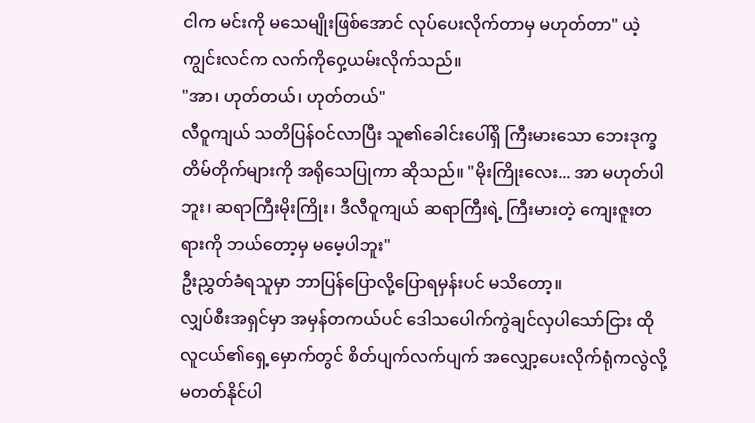ငါက မင်းကို မသေမျိုးဖြစ်အောင် လုပ်ပေးလိုက်တာမှ မဟုတ်တာ" ယဲ့ကျွင်းလင်က လက်ကိုဝှေ့ယမ်းလိုက်သည်။
"အာ၊ ဟုတ်တယ်၊ ဟုတ်တယ်"
လီဝူကျယ် သတိပြန်ဝင်လာပြီး သူ၏ခေါင်းပေါ်ရှိ ကြီးမားသော ဘေးဒုက္ခတိမ်တိုက်များကို အရိုသေပြုကာ ဆိုသည်။ "မိုးကြိုးလေး... အာ မဟုတ်ပါဘူး၊ ဆရာကြီးမိုးကြိုး၊ ဒီလီဝူကျယ် ဆရာကြီးရဲ့ ကြီးမားတဲ့ ကျေးဇူးတရားကို ဘယ်တော့မှ မမေ့ပါဘူး"
ဦးညွှတ်ခံရသူမှာ ဘာပြန်ပြောလို့ပြောရမှန်းပင် မသိတော့။
လျှပ်စီးအရှင်မှာ အမှန်တကယ်ပင် ဒေါသပေါက်ကွဲချင်လှပါသော်ငြား ထိုလူငယ်၏ရှေ့မှောက်တွင် စိတ်ပျက်လက်ပျက် အလျှော့ပေးလိုက်ရုံကလွဲလို့ မတတ်နိုင်ပါ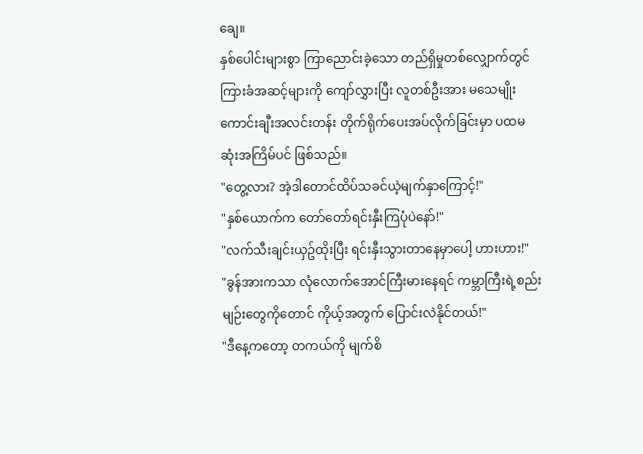ချေ။
နှစ်ပေါင်းများစွာ ကြာညောင်းခဲ့သော တည်ရှိမှုတစ်လျှောက်တွင် ကြားခံအဆင့်များကို ကျော်လွှားပြီး လူတစ်ဦးအား မသေမျိုးကောင်းချီးအလင်းတန်း တိုက်ရိုက်ပေးအပ်လိုက်ခြင်းမှာ ပထမဆုံးအကြိမ်ပင် ဖြစ်သည်။
"တွေ့လား? အဲ့ဒါတောင်ထိပ်သခင်ယဲ့မျက်နှာကြောင့်!"
"နှစ်ယောက်က တော်တော်ရင်းနှီးကြပုံပဲနော်!"
"လက်သီးချင်းယှဥ်ထိုးပြီး ရင်းနှီးသွားတာနေမှာပေါ့ ဟားဟား!"
"ခွန်အားကသာ လုံလောက်အောင်ကြီးမားနေရင် ကမ္ဘာကြီးရဲ့စည်းမျဉ်းတွေကိုတောင် ကိုယ့်အတွက် ပြောင်းလဲနိုင်တယ်!"
"ဒီနေ့ကတော့ တကယ်ကို မျက်စိ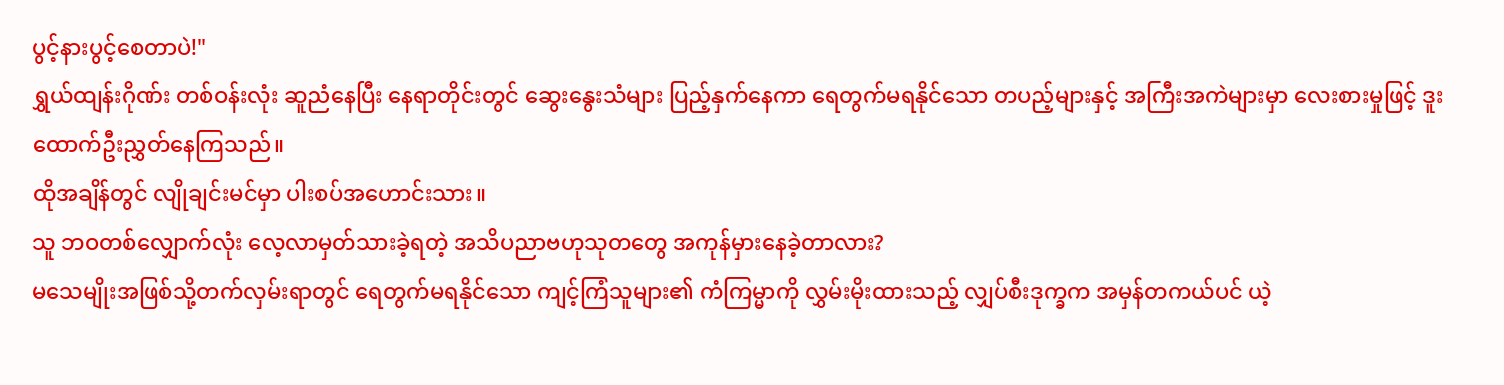ပွင့်နားပွင့်စေတာပဲ!"
ရွှယ်ထျန်းဂိုဏ်း တစ်ဝန်းလုံး ဆူညံနေပြီး နေရာတိုင်းတွင် ဆွေးနွေးသံများ ပြည့်နှက်နေကာ ရေတွက်မရနိုင်သော တပည့်များနှင့် အကြီးအကဲများမှာ လေးစားမှုဖြင့် ဒူးထောက်ဦးညွှတ်နေကြသည်။
ထိုအချိန်တွင် လျိုချင်းမင်မှာ ပါးစပ်အဟောင်းသား။
သူ ဘဝတစ်လျှောက်လုံး လေ့လာမှတ်သားခဲ့ရတဲ့ အသိပညာဗဟုသုတတွေ အကုန်မှားနေခဲ့တာလား?
မသေမျိုးအဖြစ်သို့တက်လှမ်းရာတွင် ရေတွက်မရနိုင်သော ကျင့်ကြံသူများ၏ ကံကြမ္မာကို လွှမ်းမိုးထားသည့် လျှပ်စီးဒုက္ခက အမှန်တကယ်ပင် ယဲ့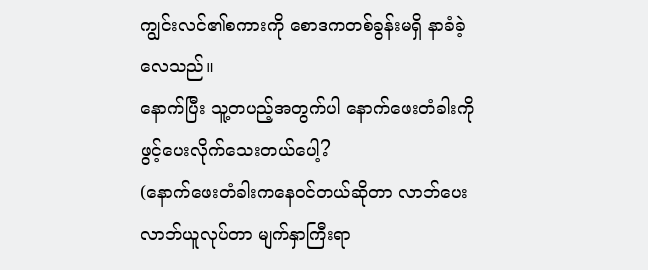ကျွင်းလင်၏စကားကို စောဒကတစ်ခွန်းမရှိ နာခံခဲ့လေသည်။
နောက်ပြီး သူ့တပည့်အတွက်ပါ နောက်ဖေးတံခါးကို ဖွင့်ပေးလိုက်သေးတယ်ပေါ့?
(နောက်ဖေးတံခါးကနေဝင်တယ်ဆိုတာ လာဘ်ပေးလာဘ်ယူလုပ်တာ မျက်နှာကြီးရာ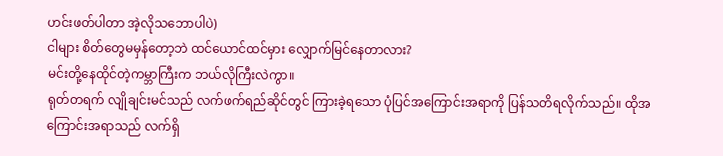ဟင်းဖတ်ပါတာ အဲ့လိုသဘောပါပဲ)
ငါများ စိတ်တွေမမှန်တော့ဘဲ ထင်ယောင်ထင်မှား လျှောက်မြင်နေတာလား?
မင်းတို့နေထိုင်တဲ့ကမ္ဘာကြီးက ဘယ်လိုကြီးလဲကွာ။
ရုတ်တရက် လျိုချင်းမင်သည် လက်ဖက်ရည်ဆိုင်တွင် ကြားခဲ့ရသော ပုံပြင်အကြောင်းအရာကို ပြန်သတိရလိုက်သည်။ ထိုအကြောင်းအရာသည် လက်ရှိ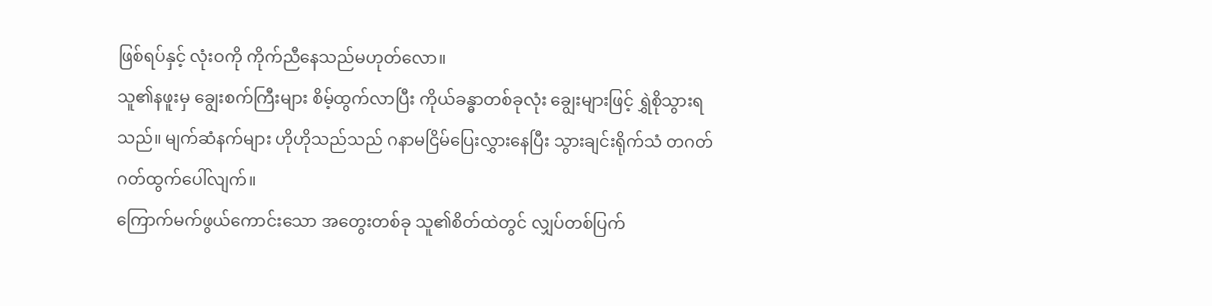ဖြစ်ရပ်နှင့် လုံးဝကို ကိုက်ညီနေသည်မဟုတ်လော။
သူ၏နဖူးမှ ချွေးစက်ကြီးများ စိမ့်ထွက်လာပြီး ကိုယ်ခန္ဓာတစ်ခုလုံး ချွေးများဖြင့် ရွှဲစိုသွားရသည်။ မျက်ဆံနက်များ ဟိုဟိုသည်သည် ဂနာမငြိမ်ပြေးလွှားနေပြီး သွားချင်းရိုက်သံ တဂတ်ဂတ်ထွက်ပေါ်လျက်။
ကြောက်မက်ဖွယ်ကောင်းသော အတွေးတစ်ခု သူ၏စိတ်ထဲတွင် လျှပ်တစ်ပြက်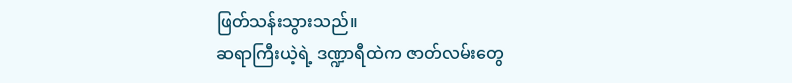ဖြတ်သန်းသွားသည်။
ဆရာကြီးယဲ့ရဲ့ ဒဏ္ဍာရီထဲက ဇာတ်လမ်းတွေ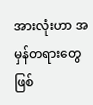အားလုံးဟာ အမှန်တရားတွေ ဖြစ်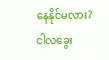နေနိုင်မလား?
ငါလခွေး